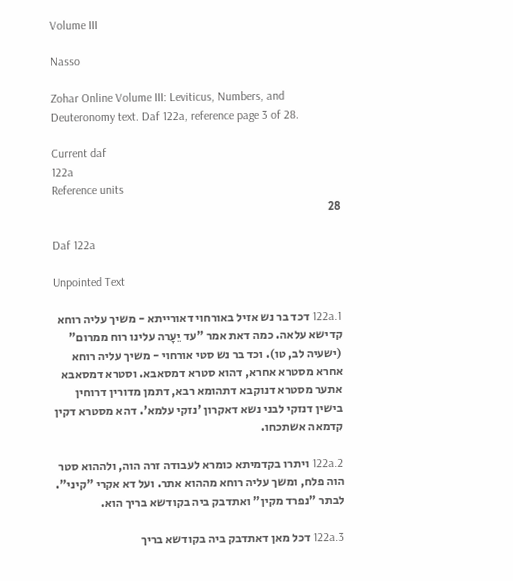Volume III

Nasso

Zohar Online Volume III: Leviticus, Numbers, and Deuteronomy text. Daf 122a, reference page 3 of 28.

Current daf
122a
Reference units
28

Daf 122a

Unpointed Text

122a.1 דכד בר נש אזיל באורחוי דאורייתא - משיך עליה רוחא קדישא עלאה. כמה דאת אמר "עד יֵעָרה עלינו רוח ממרום" (ישעיה לב, טו). וכד בר נש סטי אורחוי - משיך עליה רוחא אחרא מסטרא אחרא, דהוא סטרא דמסאבא. וסטרא דמסאבא אתער מסטרא דנוקבא דתהומא רבא, דתמן מדורין דרוחין בישין דנזקי לבני נשא דאקרון 'נזקי עלמא'. דהא מסטרא דקין קדמאה אשתכחו.

122a.2 ויתרו בקדמיתא כומרא לעבודה זרה הוה, ולההוא סטר הוה פלח, ומשך עליה רוחא מההוא אתר. ועל דא אקרי "קיני". לבתר "נפרד מקין" ואתדבק ביה בקודשא בריך הוא.

122a.3 דכל מאן דאתדבק ביה בקודשא בריך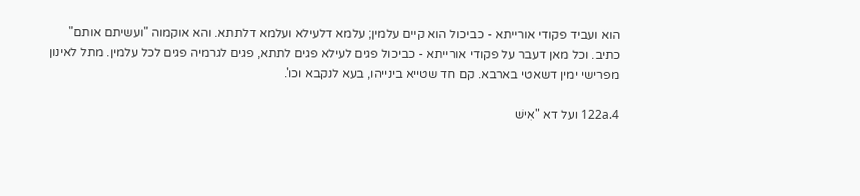הוא ועביד פקודי אורייתא - כביכול הוא קיים עלמין; עלמא דלעילא ועלמא דלתתא. והא אוקמוה "ועשיתם אותם" כתיב. וכל מאן דעבר על פקודי אורייתא - כביכול פגים לעילא פגים לתתא, פגים לגרמיה פגים לכל עלמין. מתל לאינון מפרישי ימין דשאטי בארבא. קם חד שטייא בינייהו, בעא לנקבא וכו'.

122a.4 ועל דא "אִישׁ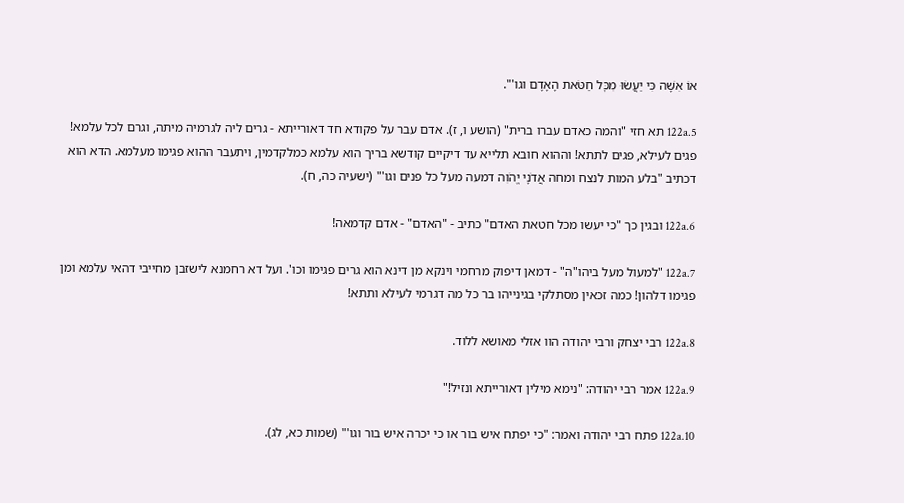אוֹ אִשָּׁה כִּי יַעֲשׂוּ מִכׇּל חַטֹּאת הָאָדָם וגו'".

122a.5 תא חזי "והמה כאדם עברו ברית" (הושע ו, ז). אדם עבר על פקודא חד דאורייתא - גרים ליה לגרמיה מיתה, וגרם לכל עלמא! פגים לעילא, פגים לתתא! וההוא חובא תלייא עד דיקיים קודשא בריך הוא עלמא כמלקדמין, ויתעבר ההוא פגימו מעלמא. הדא הוא דכתיב "בלע המות לנצח ומחה אֲדֹנָי יֱהֹוִה דמעה מעל כל פנים וגו'" (ישעיה כה, ח).

122a.6 ובגין כך "כי יעשו מכל חטאת האדם" כתיב - "האדם" - אדם קדמאה!

122a.7 "למעול מעל ביהו"ה" - דמאן דיפוק מרחמי וינקא מן דינא הוא גרים פגימו וכו'. ועל דא רחמנא לישזבן מחייבי דהאי עלמא ומן פגימו דלהון! כמה זכאין מסתלקי בגינייהו בר כל מה דגרמי לעילא ותתא!

122a.8 רבי יצחק ורבי יהודה הוו אזלי מאושא ללוד.

122a.9 אמר רבי יהודה: "נימא מילין דאורייתא ונזיל!"

122a.10 פתח רבי יהודה ואמר: "כי יפתח איש בור או כי יכרה איש בור וגו'" (שמות כא, לג).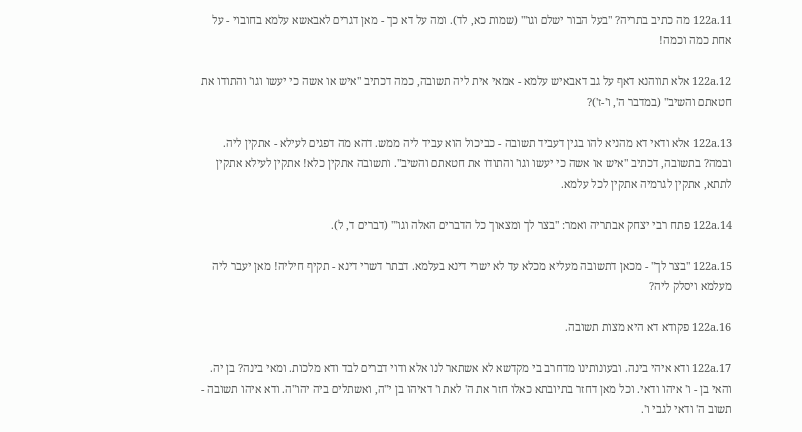122a.11 מה כתיב בתריה? "בעל הבור ישלם וגו'" (שמות כא, לד). ומה על דא כך - מאן דגרים לאבאשא עלמא בחובוי - על אחת כמה וכמה!

122a.12 אלא תווהנא דאף על גב דאבאיש עלמא - אמאי אית ליה תשובה, כמה דכתיב "איש או אשה כי יעשו וגו' והתודו את חטאתם והשיב" (במדבר ה', ו'-ז')?

122a.13 אלא ודאי דא מהניא להו בגין דעביד תשובה - כביכול הוא עביד ליה ממש. דהא מה דפגים לעילא - אתקין ליה. ובמה? בתשובה, דכתיב "איש או אשה כי יעשו וגו' והתודו את חטאתם והשיב". ותשובה אתקין כלא! אתקין לעילא אתקין לתתא, אתקין לגרמיה אתקין לכל עלמא.

122a.14 פתח רבי יצחק אבתריה ואמר: "בצר לך ומצאוך כל הדברים האלה וגו'" (דברים ד, ל).

122a.15 "בצר לך" - מכאן דתשובה מעליא מכלא עד לא ישרי דינא בעלמא. דבתר דשרי דינא - תקיף חיליה! מאן יעבר ליה מעלמא ויסלק ליה?

122a.16 פקודא דא היא מצות תשובה.

122a.17 ודא איהי בינה. ובעונותינו מדחרב בי מקדשא לא אשתאר לנו אלא ודוי דברים לבד ודא מלכות. ומאי בינה? בן יה. והאי בן - ו' איהו ודאי. וכל מאן דחזר בתיובתא כאלו חזר את ה' לאת ו' דאיהו בן י"ה, ואשתלים ביה יהו"ה. ודא איהו תשובה - תשוב ה' ודאי לגבי ו'.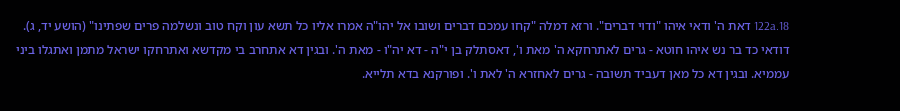122a.18 דאת ה' ודאי איהו "ודוי דברים". ורזא דמלה "קחו עמכם דברים ושובו אל יהו"ה אמרו אליו כל תשא עון וקח טוב ונשלמה פרים שפתינו" (הושע יד, ג). דודאי כד בר נש איהו חוטא - גרים לאתרחקא ה' מאת ו', דאסתלק בן י"ה - דא יה"ו - מאת ה'. ובגין דא אתחרב בי מקדשא ואתרחקו ישראל מתמן ואתגלו ביני עממיא. ובגין דא כל מאן דעביד תשובה - גרים לאחזרא ה' לאת ו'. ופורקנא בדא תלייא.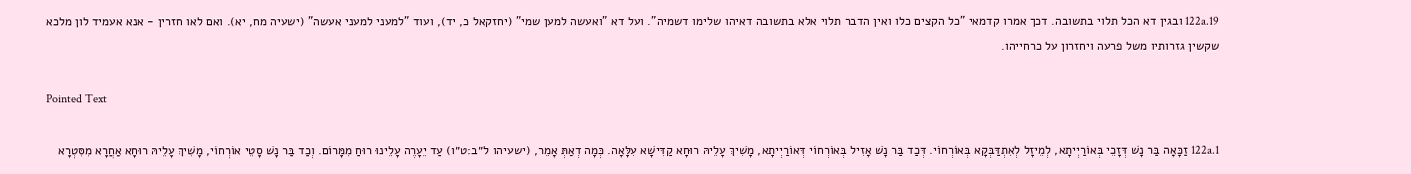122a.19 ובגין דא הכל תלוי בתשובה. דכך אמרו קדמאי "כל הקצים כלו ואין הדבר תלוי אלא בתשובה דאיהו שלימו דשמיה". ועל דא "ואעשה למען שמי" (יחזקאל כ, יד), ועוד "למעני למעני אעשה" (ישעיה מח, יא). ואם לאו חזרין - אנא אעמיד לון מלכא שקשין גזרותיו משל פרעה ויחזרון על כרחייהו.

Pointed Text

122a.1 זַכָּאָה בַּר נָשׁ דְּזָכֵי בְּאוֹרַיְיתָא, לְמֵיזָל לְאִתְדַּבְּקָא בְּאוֹרְחוֹי. דְּכַד בַּר נָשׁ אָזִיל בְּאוֹרְחוֹי דְּאוֹרַיְיתָא, מָשִׁיךְ עָלֵיהּ רוּחָא קַדִּישָׁא עִלָּאָה. כְּמָה דְאַתְּ אָמֵר, (ישעיהו ל״ב:ט״ו) עַד יֵעָרֶה עָלֵינוּ רוּחַ מִמָּרוֹם. וְכַד בַּר נָשׁ סָטֵי אוֹרְחוֹי, מָשִׁיךְ עָלֵיהּ רוּחָא אַחֲרָא מִסִּטְרָא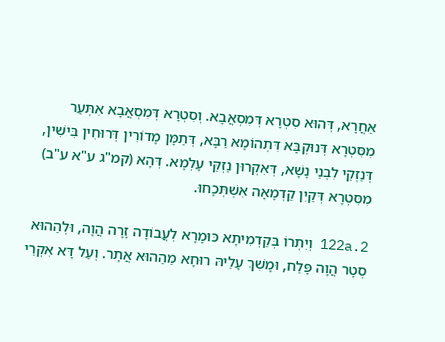אַחֲרָא, דְּהוּא סִטְרָא דְּמִסְאֲבָא. וְסִטְרָא דְּמִסְאֲבָא אִתְּעַר מִסִּטְרָא דְּנוּקְבָּא דִּתְהוֹמָא רַבָּא, דְּתַמָּן מָדוֹרִין דְּרוּחִין בִּישִׁין, דְּנַזְקֵי לִבְנֵי נָשָׁא, דְּאִקְרוּן נַזְקֵּי עָלְמָא. דְּהָא (קמ"ג ע"א ע"ב) מִסִּטְרָא דְּקַיִן קַדְמָאָה אִשְׁתְּכָחוּ.

122a.2 וְיִתְרוֹ בְּקַדְמִיתָא כּוּמָרָא לְעֲבוֹדָה זָרָה הֲוָה, וּלְהַהוּא סְטָר הֲוָה פָּלַח, וּמָשִׁךְ עָלֵיהּ רוּחָא מֵהַהוּא אֲתָר. וְעַל דָּא אִקְרֵי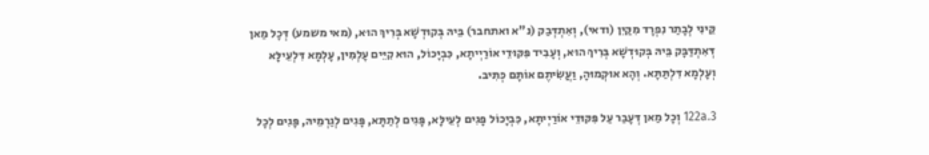קֵּינִי לְבָתַר נִפְרָד מִקַּיִן (ודאי), וְאִתְדְּבַק (נ"א ואתחבר) בֵּיהּ בְּקוּדְשָׁא בְּרִיךְ הוּא, (מאי משמע) דְּכָל מַאן דְּאִתְדַּבָּק בֵּיהּ בְּקוּדְשָׁא בְּרִיךְ הוּא, וְעָבִיד פִּקּוּדֵי אוֹרַיְיתָא, כִּבְיָכוֹל, הוּא קִיֵּים עָלְמִין, עָלְמָא דִּלְעֵילָּא וְעָלְמָא דִּלְתַּתָּא. וְהָא אוּקְמוּהָ, וַעֲשִׂיתֶם אוֹתָם כְּתִיב.

122a.3 וְכָל מַאן דְּעָבַר עַל פִּקּוּדֵי אוֹרַיְיתָא, כִּבְיָכוֹל פָּגִים לְעֵילָּא, פָּגִים לְתַתָּא, פָּגִים לְגַרְמֵיהּ, פָּגִים לְכָל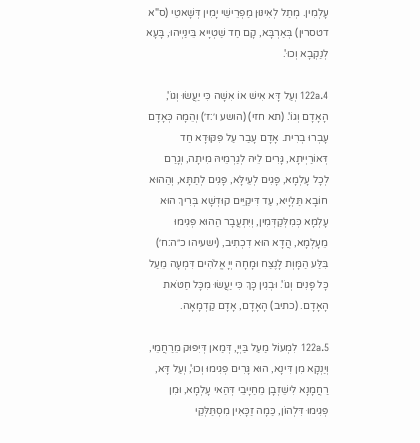עָלְמִין. מְתַל לְאִינּוּן מַפְרֵישֵׁי יָמִין דְּשָׁאטֵי (ס"א דטסרין) בְּאַרְבָּא, קָם חַד שַׁטְיָיא בֵּינַיְיהוּ, בָּעָא לְנַקְבָא וְכוּ'.

122a.4 וְעַל דָּא אִישׁ אוֹ אִשָׁה כִּי יַעֲשׂוּ וְגוֹ', הָאָדָם וְגוֹ'. (תא חזי) (הושע ו׳:ז׳) וְהֵמָה כְּאָדָם עָבְרוּ בְרִית. אָדָם עָבַר עַל פִּקּוּדָא חַד דְּאוֹרַיְיתָא, גָּרִים לֵיהּ לְגַרְמֵיהּ מִיתָה, וְגָרַם לְכָל עָלְמָא, פָּגִים לְעֵילָּא, פָּגִים לְתַתָּא, וְהַהוּא חוֹבָא תַּלְיָיא, עַד דִּיקַיֵּים קוּדְשָׁא בְּרִיךְ הוּא עָלְמָא כְּמִלְּקַדְּמִין, וְיִתְעֲבָר הַהוּא פְּגִימוּ מֵעָלְמָא, הֲדָא הוּא דִכְתִיב, (ישעיהו כ״ה:ח׳) בִּלַּע הַמָּוְת לָנֶצַח וּמָחָה יְיָ אֱלֹהִים דִּמְעָה מֵעַל כָּל פָּנִים וְגוֹ'. וּבְגִין כָּךְ כִּי יַעֲשׂוּ מִכָּל חַטֹּאת הָאָדָם. (כתיב) הָאָדָם, אָדָם קַדְמָאָה.

122a.5 לִמְעוֹל מַעַל בַּיְיָ, דְּמַאן דְּיִפּוּק מֵרַחֲמֵי, וְיַנְקָא מִן דִּינָא, הוּא גָּרִים פְּגִימוּ וְכוּ', וְעַל דָּא, רַחֲמָנָא לִישֵׁזְבָן מֵחַיָיבֵי דְּהַאי עָלְמָא, וּמִן פְּגִימוּ דִּלְהוֹן, כַּמָה זַכָּאִין מִסְתַּלְּקֵי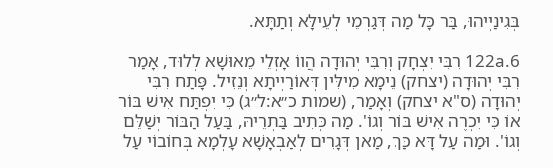בְּגִינַיְיהוּ, בַּר כָּל מַה דְּגַרְמֵי לְעֵילָּא וְתַתָּא.

122a.6 רִבִּי יִצְחָק וְרִבִּי יְהוּדָה הֲווֹ אָזְלֵי מֵאוּשָׁא לְלוּד, אָמַר רִבִּי יְהוּדָה (יצחק) נֵימָא מִילִּין דְּאוֹרַיְיתָא וְנֵזִיל. פָּתַח רִבִּי יְהוּדָה (ס"א יצחק) וְאָמַר, (שמות כ״א:ל״ג) כִּי יִפְתַּח אִישׁ בּוֹר אוֹ כִּי יִכְרֶה אִישׁ בּוֹר וְגוֹ'. מַה כְּתִיב בַּתְרֵיהּ, בַּעַל הַבּוֹר יְשַׁלֵּם וְגוֹ'. וּמַה עַל דָּא כַּךְ, מַאן דְּגָרִים לְאַבְאָשָׁא עָלְמָא בְּחוֹבוֹי עַל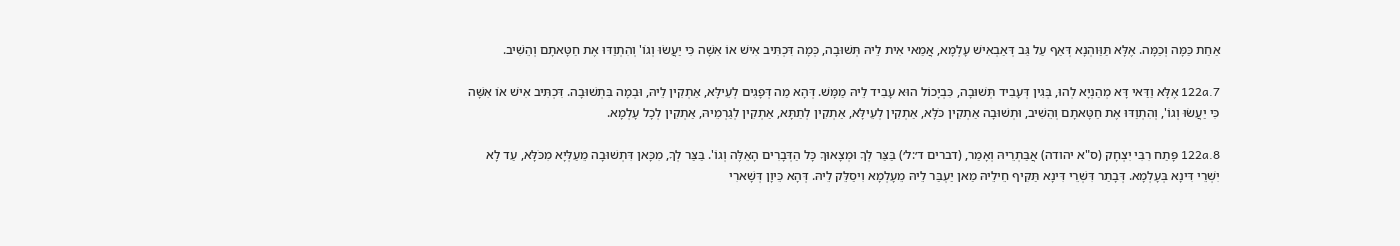אַחַת כַּמָּה וְכַמָּה. אֶלָּא תַּוַּוהְנָא דְּאַף עַל גַּב דְּאַבְאִישׁ עָלְמָא, אֲמַאי אִית לֵיהּ תְּשׁוּבָה, כְּמָה דִּכְתִּיב אִישׁ אוֹ אִשָׁה כִּי יַעֲשׂוּ וְגוֹ' וְהִתְוַדּוּ אֶת חַטָּאתָם וְהֵשִׁיב.

122a.7 אֶלָּא וַדַּאי דָּא מְהַנְיָא לְהוּ, בְּגִין דְּעָבִיד תְּשׁוּבָה, כִּבְיָכוֹל הוּא עָבִיד לֵיהּ מַמָּשׁ. דְּהָא מַה דְּפָגִים לְעֵילָּא, אַתְקִין לֵיהּ, וּבְמָה בִּתְשׁוּבָה. דִּכְתִּיב אִישׁ אוֹ אִשָּׁה כִּי יַעֲשׂוּ וְגוֹ', וְהִתְוַדּוּ אֶת חַטָּאתָם וְהֵשִׁיב, וּתְשׁוּבָה אַתְקִין כֹּלָּא, אַתְקִין לְעֵילָּא, אַתְקִין לְתַתָּא, אַתְקִין לְגַרְמֵיהּ, אַתְקִין לְכָל עָלְמָא.

122a.8 פָּתַח רִבִּי יִצְחָק (ס"א יהודה) אֲבַּתְרֵיהּ וְאָמַר, (דברים ד׳:ל׳) בַּצַּר לְךָ וּמְצָאוּךָ כָּל הַדְּבָרִים הָאֵלֶּה וְגוֹ'. בַּצַּר לְךָ, מִכָּאן דִּתְשׁוּבָה מֵעַלְּיָא מִכֹּלָּא, עַד לָא יִשְׁרֵי דִּינָא בְּעָלְמָא. דְּבָתַר דִּשְׁרֵי דִּינָא תַּקִּיף חֵילֵיהּ מַאן יַעְבַּר לֵיהּ מֵעָלְמָא וִיסַלֵּק לֵיהּ. דְּהָא כֵּיוָן דְּשָׁארִי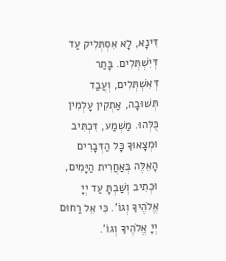דִּינָא, לָא אִסְתְּלִיק עַד דְּיִשְׁתְּלִים. בָּתַר דְּאִשְׁתְּלִים, וְעֲבַד תְּשׁוּבָה, אַתְקִין עָלְמִין כֻּלְּהוּ. מַשְׁמַע, דִּכְתִּיב וּמְצָאוּךָ כָּל הַדְּבָרִים הָאֵלֶּה בְּאַחֲרִית הַיָּמִים, וּכְתִיב וְשַׁבְתָּ עַד יְיָ אֱלֹהֶיךָ וְגוֹ'. כִּי אֵל רַחוּם יְיָ אֱלֹהֶיךָ וְגוֹ'.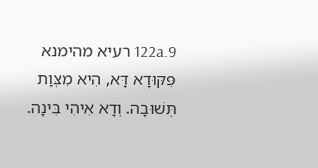122a.9 רעיא מהימנא פִּקּוּדָא דָּא, הִיא מִצְּוַת תְּשׁוּבָה. וְדָא אִיהִי בִּינָה.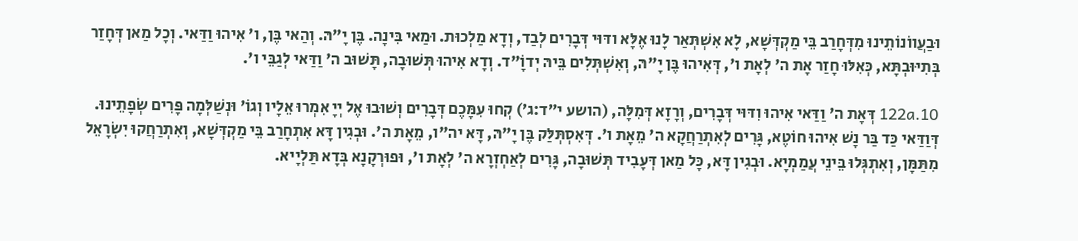וּבַעֲווֹנוֹתֵינוּ מִדְּחָרַב בֵּי מַקְדְּשָׁא, לָא אִשְׁתְּאַר לָנוּ אֶלָּא ודּוּי דְּבָרִים לְבַד, וְדָא מַלְכוּת. וּמַאי בִּינָה. בֶּן יָ"הּ. וְהַאי בֶּן, ו' אִיהוּ וַדַּאי. וְכָל מַאן דְּחָזַר בְּתִיּוּבְתָּא, כְּאִלּוּ חָזַר אָת ה' לְאָת ו', דְּאִיהוּ בֶּן יָ"הּ, וְאִשְׁתְּלִים בֵּיהּ יְדוָֹ"ד. וְדָא אִיהוּ תְּשׁוּבָה, תָּשׁוּב ה' וַדַּאי לְגַבֵּי ו'.

122a.10 דְּאָת ה' וַדַּאי אִיהוּ וִדּוּי דְּבָרִים, וְרָזָא דְּמִלָּה, (הושע י״ד:ג׳) קְחוּ עִמָּכֶם דְּבָרִים וְשׁוּבוּ אֶל יְיָ אִמְרוּ אֵלָיו וְגוֹ' וּנְשַׁלְּמָה פָּרִים שְׂפָתֵינוּ. דְּוַדַּאי כַּד בַּר נָשׁ אִיהוּ חוֹטֶא, גָּרִים לְאִתְרַחֲקָא ה' מֵאָת ו'. דְּאִסְתְּלַּק בֶּן יָ"הּ, דָּא יה"ו, מֵאָת ה'. וּבְגִין דָּא אִתְחָרַב בֵּי מַקְדְּשָׁא, וְאִתְרַחֲקוּ יִשְׂרָאֵל מִתַּמָּן, וְאִתְגְּלוּ בֵּינֵי עֲמַמְיָא. וּבְגִין דָּא, כָּל מַאן דְּעָבִיד תְּשׁוּבָה, גָּרִים לְאַחְזְרָא ה' לְאָת ו', וּפוּרְקָנָא בְּדָא תַּלְיָיא.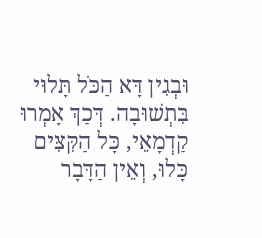וּבְגִין דָּא הַכֹּל תָּלוּי בִּתְשׁוּבָה. דְּכַךְ אָמְרוּ קַדְמָאֵי, כָּל הַקִּצִּים כָּלוּ, וְאֵין הַדָּבָר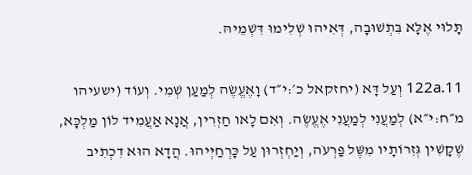תָּלוּי אֶלָּא בִּתְשׁוּבָה, דְּאִיהוּ שְׁלִימוּ דִּשְׁמֵיהּ.

122a.11 וְעַל דָּא (יחזקאל כ׳:י״ד) וָאֶעֱשֶׂה לְמַעַן שְׁמִי. וְעוֹד (ישעיהו מ״ח:י״א) לְמַעֲנִי לְמַעֲנִי אֶעֱשֶׂה. וְאִם לָאו חַזְרִין, אֲנָא אַעֲמִיד לוֹן מַלְכָּא, שֶׁקָשִׁין גְּזִרוֹתָיו מִשֶּׁל פַּרְעֹה, וְיַחְזְרוּן עַל כָּרְחַיְּיהוּ. הֲדָא הוּא דִכְתִיב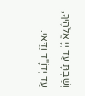וְשַׁבְתָּ עַד יְיָ אֱלֹהֶיךָ, עַד יְדוָֹ"ד וַדַּאי.